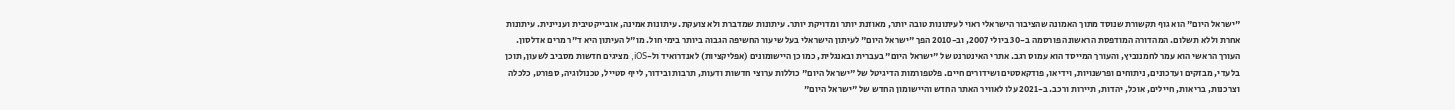"ישראל היום" הוא גוף תקשורת שנוסד מתוך האמונה שהציבור הישראלי ראוי לעיתונות טובה יותר, מאוזנת יותר ומדויקת יותר. עיתונות שמדברת ולא צועקת. עיתונות אמינה, אובייקטיבית ועניינית. עיתונות אחרת וללא תשלום. המהדורה המודפסת הראשונה פורסמה ב-30 ביולי 2007, וב-2010 הפך "ישראל היום" לעיתון הישראלי בעל שיעור החשיפה הגבוה ביותר בימי חול. מו"ל העיתון היא ד"ר מרים אדלסון. העורך הראשי הוא עמר לחמנוביץ, והעורך המייסד הוא עמוס רגב. אתרי האינטרנט של "ישראל היום" בעברית ובאנגלית, כמו כן היישומונים (אפליקציות) לאנדרואיד ול-iOS, מציגים חדשות מסביב לשעון, תוכן בלעדי, מבזקים ועדכונים, ניתוחים ופרשנויות, וידיאו, פודקאסטים ושידורים חיים. פלטפורמות הדיגיטל של "ישראל היום" כוללות ערוצי חדשות ודעות, תרבות ובידור, לייף סטייל, טכנולוגיה, ספורט, כלכלה וצרכנות, בריאות, חיילים, אוכל, יהדות, תיירות ורכב. ב-2021 עלו לאוויר האתר החדש והיישומון החדש של "ישראל היום"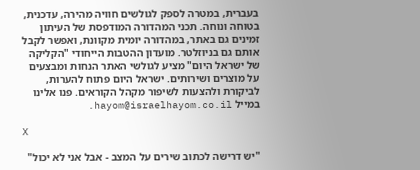בעברית, במטרה לספק לגולשים חוויה מהירה, עדכנית, בטוחה ונוחה. תכני המהדורה המודפסת של העיתון זמינים גם באתר, במהדורה יומית מקוונת, ואפשר לקבל אותם גם בניוזלטר. מועדון ההטבות הייחודי "הקליקה של ישראל היום" מציע לגולשי האתר הנחות ומבצעים על מוצרים ושירותים. ישראל היום פתוח להערות, לביקורת ולהצעות לשיפור מקהל הקוראים. פנו אלינו במייל hayom@israelhayom.co.il.

X

"יש דרישה לכתוב שירים על המצב - אבל אני לא יכול"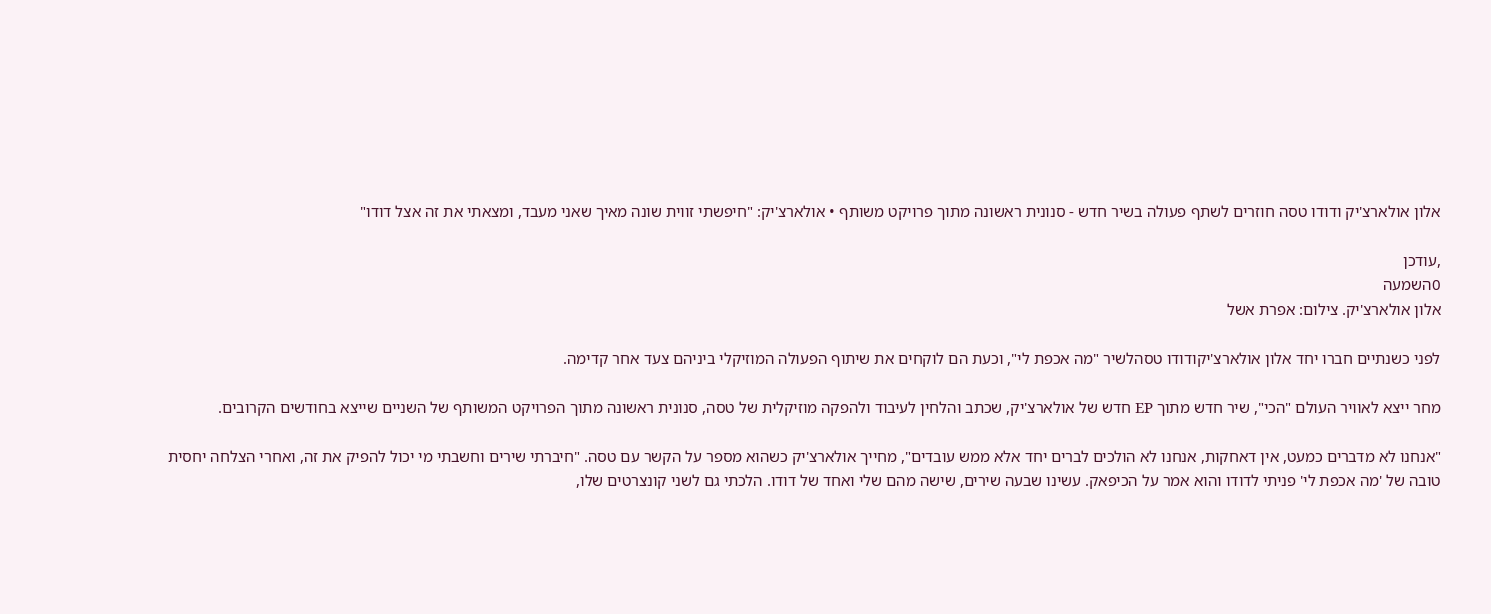אלון אולארצ'יק ודודו טסה חוזרים לשתף פעולה בשיר חדש - סנונית ראשונה מתוך פרויקט משותף • אולארצ'יק: "חיפשתי זווית שונה מאיך שאני מעבד, ומצאתי את זה אצל דודו"

,עודכן
0השמעה
אלון אולארצ'יק. צילום: אפרת אשל

לפני כשנתיים חברו יחד אלון אולארצ'יקודודו טסהלשיר "מה אכפת לי", וכעת הם לוקחים את שיתוף הפעולה המוזיקלי ביניהם צעד אחר קדימה.

מחר ייצא לאוויר העולם "הכי", שיר חדש מתוך EP חדש של אולארצ'יק, שכתב והלחין לעיבוד ולהפקה מוזיקלית של טסה, סנונית ראשונה מתוך הפרויקט המשותף של השניים שייצא בחודשים הקרובים.

"אנחנו לא מדברים כמעט, אין דאחקות, אנחנו לא הולכים לברים יחד אלא ממש עובדים", מחייך אולארצ'יק כשהוא מספר על הקשר עם טסה. "חיברתי שירים וחשבתי מי יכול להפיק את זה, ואחרי הצלחה יחסית טובה של 'מה אכפת לי' פניתי לדודו והוא אמר על הכיפאק. עשינו שבעה שירים, שישה מהם שלי ואחד של דודו. הלכתי גם לשני קונצרטים שלו,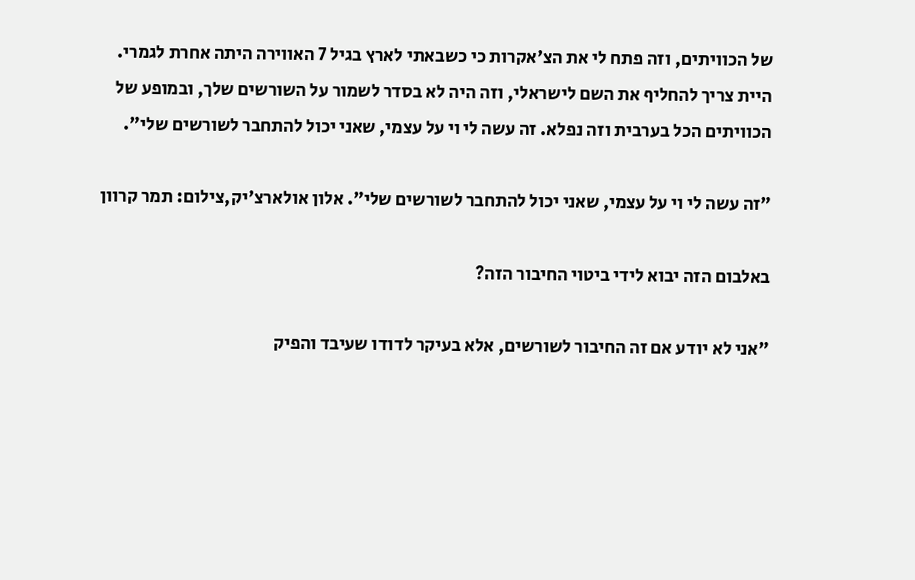של הכוויתים, וזה פתח לי את הצ'אקרות כי כשבאתי לארץ בגיל 7 האווירה היתה אחרת לגמרי. היית צריך להחליף את השם לישראלי, וזה היה לא בסדר לשמור על השורשים שלך, ובמופע של הכוויתים הכל בערבית וזה נפלא. זה עשה לי וי על עצמי, שאני יכול להתחבר לשורשים שלי".

"זה עשה לי וי על עצמי, שאני יכול להתחבר לשורשים שלי". אלון אולארצ'יק,צילום: תמר קרוון

באלבום הזה יבוא לידי ביטוי החיבור הזה?

"אני לא יודע אם זה החיבור לשורשים, אלא בעיקר לדודו שעיבד והפיק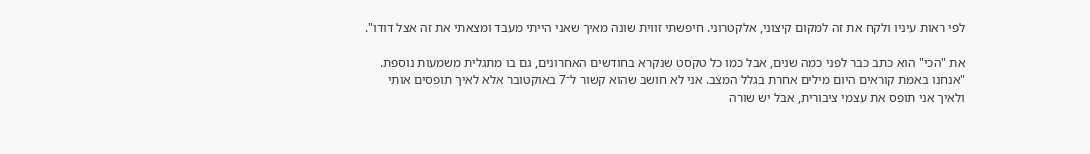לפי ראות עיניו ולקח את זה למקום קיצוני, אלקטרוני. חיפשתי זווית שונה מאיך שאני הייתי מעבד ומצאתי את זה אצל דודו".

את "הכי" הוא כתב כבר לפני כמה שנים, אבל כמו כל טקסט שנקרא בחודשים האחרונים, גם בו מתגלית משמעות נוספת. "אנחנו באמת קוראים היום מילים אחרת בגלל המצב. אני לא חושב שהוא קשור ל־7 באוקטובר אלא לאיך תופסים אותי ולאיך אני תופס את עצמי ציבורית, אבל יש שורה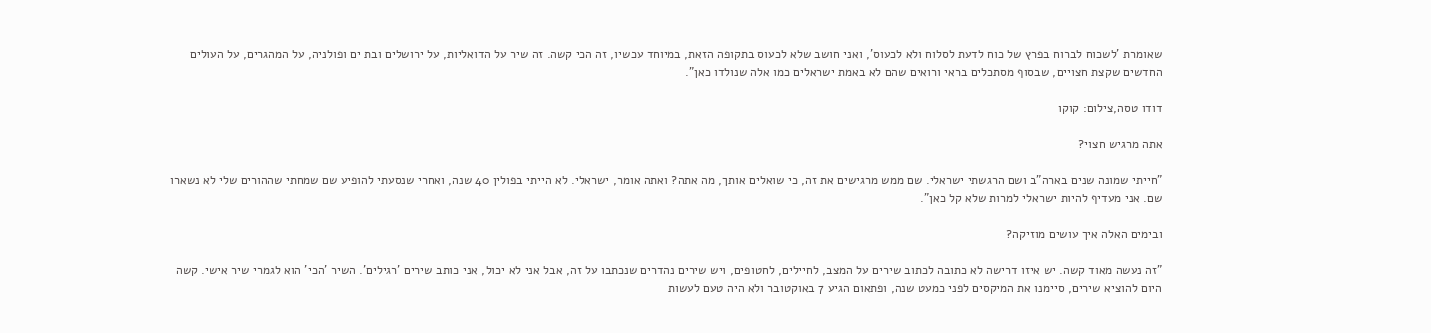שאומרת 'לשכוח לברוח בפרץ של כוח לדעת לסלוח ולא לכעוס', ואני חושב שלא לכעוס בתקופה הזאת, במיוחד עכשיו, זה הכי קשה. זה שיר על הדואליות, על ירושלים ובת ים ופולניה, על המהגרים, על העולים החדשים שקצת חצויים, שבסוף מסתכלים בראי ורואים שהם לא באמת ישראלים כמו אלה שנולדו כאן".

דודו טסה,צילום: קוקו

אתה מרגיש חצוי?

"חייתי שמונה שנים בארה"ב ושם הרגשתי ישראלי. שם ממש מרגישים את זה, כי שואלים אותך, מה אתה? ואתה אומר, ישראלי. לא הייתי בפולין 40 שנה, ואחרי שנסעתי להופיע שם שמחתי שההורים שלי לא נשארו שם. אני מעדיף להיות ישראלי למרות שלא קל כאן".

ובימים האלה איך עושים מוזיקה?

"זה נעשה מאוד קשה. יש איזו דרישה לא כתובה לכתוב שירים על המצב, לחיילים, לחטופים, ויש שירים נהדרים שנכתבו על זה, אבל אני לא יכול, אני כותב שירים 'רגילים'. השיר 'הכי' הוא לגמרי שיר אישי. קשה היום להוציא שירים, סיימנו את המיקסים לפני כמעט שנה, ופתאום הגיע 7 באוקטובר ולא היה טעם לעשות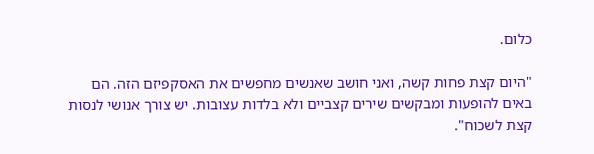כלום.

"היום קצת פחות קשה, ואני חושב שאנשים מחפשים את האסקפיזם הזה. הם באים להופעות ומבקשים שירים קצביים ולא בלדות עצובות. יש צורך אנושי לנסות קצת לשכוח".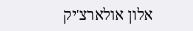אלון אולארצ'יק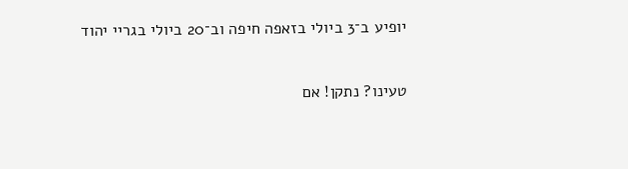יופיע ב־3 ביולי בזאפה חיפה וב־20 ביולי בגריי יהוד

טעינו? נתקן! אם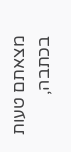מצאתם טעות בכתבה,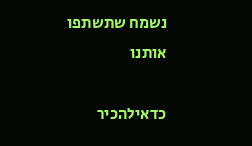נשמח שתשתפו אותנו

כדאילהכיר